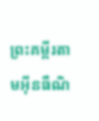ព្រះគម្ពីរតាមអ៊ីនធឺណិ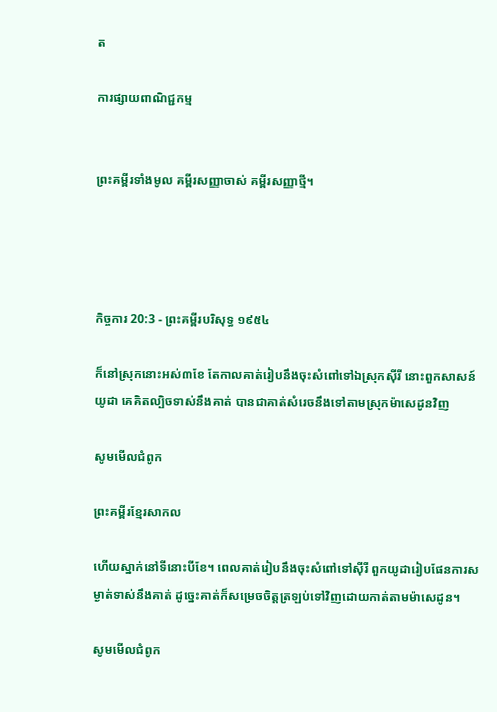ត

ការផ្សាយពាណិជ្ជកម្ម


ព្រះគម្ពីរទាំងមូល គម្ពីរសញ្ញាចាស់ គម្ពីរសញ្ញាថ្មី។




កិច្ចការ 20:3 - ព្រះគម្ពីរបរិសុទ្ធ ១៩៥៤

ក៏នៅស្រុកនោះអស់៣ខែ តែកាលគាត់រៀបនឹងចុះសំពៅទៅឯស្រុកស៊ីរី នោះពួកសាសន៍យូដា គេគិតល្បិចទាស់នឹងគាត់ បានជាគាត់សំរេចនឹងទៅតាមស្រុកម៉ាសេដូនវិញ

សូមមើលជំពូក

ព្រះគម្ពីរខ្មែរសាកល

ហើយស្នាក់នៅទីនោះបីខែ។ ពេលគាត់រៀបនឹងចុះសំពៅទៅស៊ីរី ពួកយូដារៀបផែនការសម្ងាត់ទាស់នឹងគាត់ ដូច្នេះគាត់ក៏សម្រេចចិត្តត្រឡប់ទៅវិញដោយកាត់តាមម៉ាសេដូន។

សូមមើលជំពូក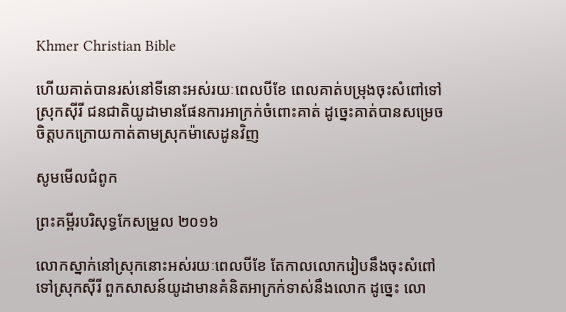Khmer Christian Bible

ហើយគាត់បានរស់នៅទីនោះអស់រយៈពេលបីខែ ពេលគាត់បម្រុងចុះសំពៅទៅស្រុកស៊ីរី ជនជាតិយូដាមានផែនការអាក្រក់ចំពោះគាត់ ដូច្នេះគាត់បានសម្រេចចិត្ដបកក្រោយកាត់តាមស្រុកម៉ាសេដូនវិញ

សូមមើលជំពូក

ព្រះគម្ពីរបរិសុទ្ធកែសម្រួល ២០១៦

លោកស្នាក់នៅស្រុកនោះអស់រយៈពេលបីខែ តែកាលលោករៀបនឹងចុះសំពៅទៅស្រុកស៊ីរី ពួកសាសន៍យូដាមានគំនិតអាក្រក់ទាស់នឹងលោក ដូច្នេះ លោ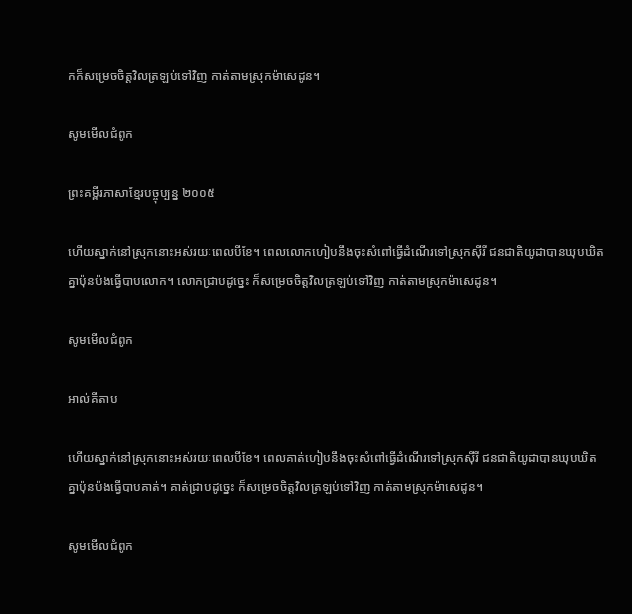កក៏សម្រេចចិត្តវិលត្រឡប់ទៅវិញ កាត់តាមស្រុកម៉ា‌សេ‌ដូន។

សូមមើលជំពូក

ព្រះគម្ពីរភាសាខ្មែរបច្ចុប្បន្ន ២០០៥

ហើយស្នាក់នៅស្រុកនោះអស់រយៈពេលបីខែ។ ពេលលោកហៀបនឹងចុះសំពៅធ្វើដំណើរទៅស្រុកស៊ីរី ជន‌ជាតិយូដាបានឃុប‌ឃិតគ្នាប៉ុន‌ប៉ងធ្វើបាបលោក។ លោកជ្រាបដូច្នេះ ក៏សម្រេចចិត្តវិលត្រឡប់ទៅវិញ កាត់តាមស្រុកម៉ាសេ‌ដូន។

សូមមើលជំពូក

អាល់គីតាប

ហើយស្នាក់នៅស្រុកនោះអស់រយៈពេលបីខែ។ ពេលគាត់ហៀបនឹងចុះសំពៅធ្វើដំណើរទៅស្រុកស៊ីរី ជន‌ជាតិយូដាបានឃុបឃិតគ្នាប៉ុន‌ប៉ងធ្វើបាបគាត់។ គាត់ជ្រាបដូច្នេះ ក៏សម្រេចចិត្ដវិលត្រឡប់ទៅវិញ កាត់តាមស្រុកម៉ាសេដូន។

សូមមើលជំពូក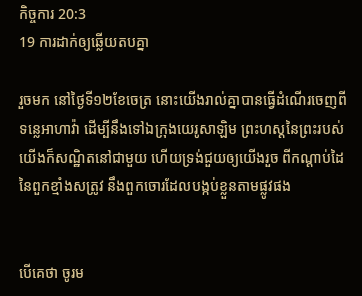កិច្ចការ 20:3
19 ការដាក់ឲ្យឆ្លើយតបគ្នា

រួចមក នៅថ្ងៃទី១២ខែចេត្រ នោះយើងរាល់គ្នាបានធ្វើដំណើរចេញពីទន្លេអាហាវ៉ា ដើម្បីនឹងទៅឯក្រុងយេរូ‌សាឡិម ព្រះ‌ហស្តនៃព្រះរបស់យើងក៏សណ្ឋិតនៅជាមួយ ហើយទ្រង់ជួយឲ្យយើងរួច ពីកណ្តាប់ដៃនៃពួកខ្មាំងសត្រូវ នឹងពួកចោរដែលបង្កប់ខ្លួនតាមផ្លូវផង


បើគេថា ចូរម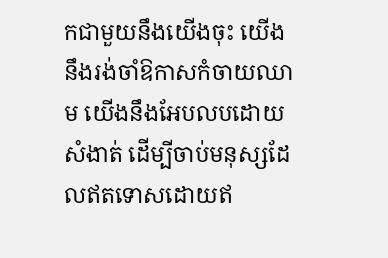កជាមួយនឹងយើងចុះ យើងនឹងរង់‌ចាំឱកាសកំចាយឈាម យើងនឹងអែបលបដោយសំងាត់ ដើម្បីចាប់មនុស្សដែលឥតទោសដោយឥ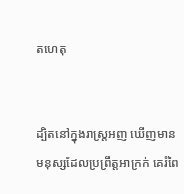តហេតុ


ដ្បិតនៅក្នុងរាស្ត្រអញ ឃើញមានមនុស្សដែលប្រព្រឹត្តអាក្រក់ គេរំពៃ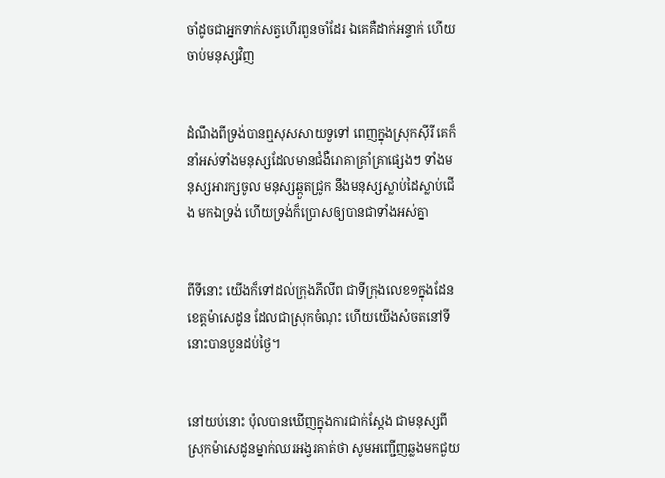ចាំដូចជាអ្នកទាក់សត្វហើរពួនចាំដែរ ឯគេគឺដាក់អន្ទាក់ ហើយចាប់មនុស្សវិញ


ដំណឹងពីទ្រង់បានឮសុស‌សាយទួទៅ ពេញក្នុងស្រុកស៊ីរី គេក៏នាំអស់ទាំងមនុស្សដែលមានជំងឺរោគាគ្រាំគ្រាផ្សេងៗ ទាំងមនុស្សអារក្សចូល មនុស្សឆ្កួតជ្រូក នឹងមនុស្សស្លាប់ដៃស្លាប់ជើង មកឯទ្រង់ ហើយទ្រង់ក៏ប្រោសឲ្យបានជាទាំងអស់គ្នា


ពីទីនោះ យើងក៏ទៅដល់ក្រុងភីលីព ជាទីក្រុងលេខ១ក្នុងដែនខេត្តម៉ាសេដូន ដែលជាស្រុកចំណុះ ហើយយើងសំចតនៅទីនោះបានបួនដប់ថ្ងៃ។


នៅយប់នោះ ប៉ុលបានឃើញក្នុងការជាក់ស្តែង ជាមនុស្សពីស្រុកម៉ាសេដូនម្នាក់ឈរអង្វរគាត់ថា សូមអញ្ជើញឆ្លងមកជួយ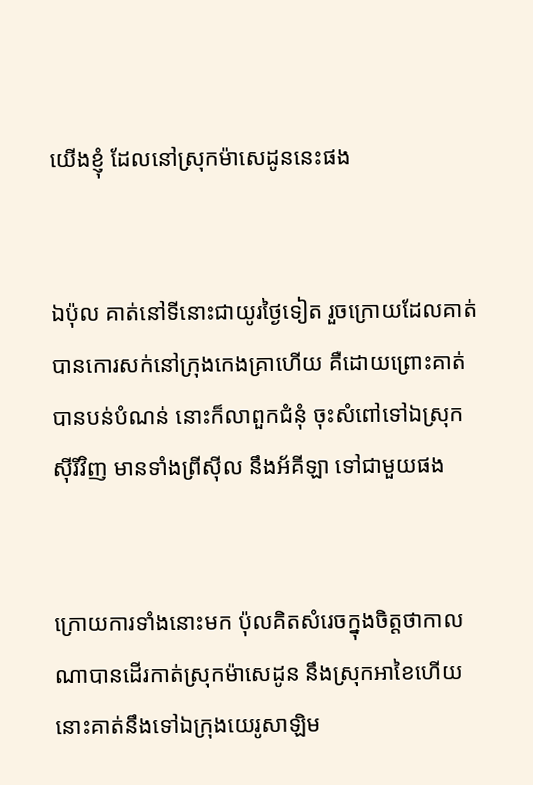យើងខ្ញុំ ដែលនៅស្រុកម៉ាសេដូននេះផង


ឯប៉ុល គាត់នៅទីនោះជាយូរថ្ងៃទៀត រួចក្រោយដែលគាត់បានកោរសក់នៅក្រុងកេងគ្រាហើយ គឺដោយព្រោះគាត់បានបន់បំណន់ នោះក៏លាពួកជំនុំ ចុះសំពៅទៅឯស្រុកស៊ីរីវិញ មានទាំងព្រីស៊ីល នឹងអ័គីឡា ទៅជាមួយផង


ក្រោយការទាំងនោះមក ប៉ុលគិតសំរេចក្នុងចិត្តថាកាលណាបានដើរកាត់ស្រុកម៉ាសេដូន នឹងស្រុកអាខៃហើយ នោះគាត់នឹងទៅឯក្រុងយេរូ‌សាឡិម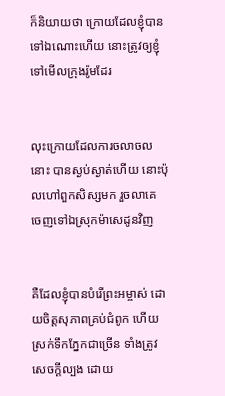ក៏និយាយថា ក្រោយដែលខ្ញុំបានទៅឯណោះហើយ នោះត្រូវឲ្យខ្ញុំទៅមើលក្រុងរ៉ូមដែរ


លុះក្រោយដែលការចលាចលនោះ បានស្ងប់ស្ងាត់ហើយ នោះប៉ុលហៅពួកសិស្សមក រួចលាគេ ចេញទៅឯស្រុកម៉ាសេដូនវិញ


គឺដែលខ្ញុំបានបំរើព្រះ‌អម្ចាស់ ដោយចិត្តសុភាពគ្រប់ជំពូក ហើយស្រក់ទឹកភ្នែកជាច្រើន ទាំងត្រូវសេចក្ដីល្បង ដោយ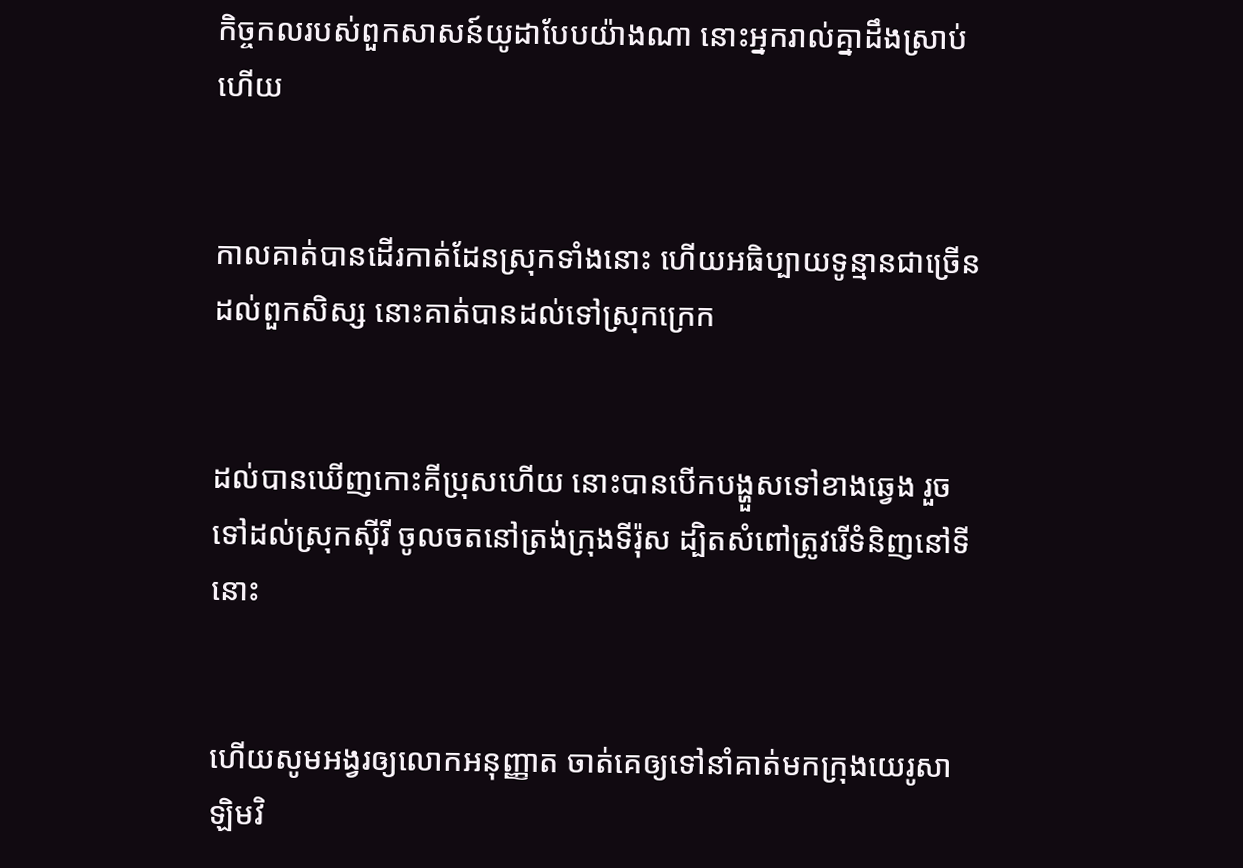កិច្ច‌កលរបស់ពួកសាសន៍យូដាបែបយ៉ាងណា នោះអ្នករាល់គ្នាដឹងស្រាប់ហើយ


កាលគាត់បានដើរកាត់ដែនស្រុកទាំងនោះ ហើយអធិប្បាយទូន្មានជាច្រើន ដល់ពួកសិស្ស នោះគាត់បានដល់ទៅស្រុកក្រេក


ដល់បានឃើញកោះគីប្រុសហើយ នោះបានបើកបង្ហួសទៅខាងឆ្វេង រួចទៅដល់ស្រុកស៊ីរី ចូលចតនៅត្រង់ក្រុងទីរ៉ុស ដ្បិតសំពៅត្រូវរើទំនិញនៅទីនោះ


ហើយសូមអង្វរឲ្យលោកអនុញ្ញាត ចាត់គេឲ្យទៅនាំគាត់មកក្រុងយេរូ‌សាឡិមវិ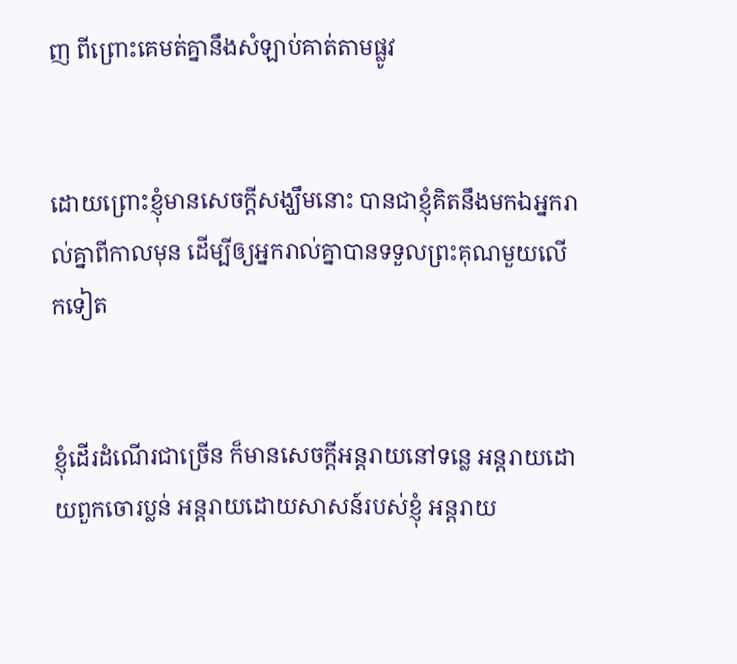ញ ពីព្រោះគេមត់គ្នានឹងសំឡាប់គាត់តាមផ្លូវ


ដោយព្រោះខ្ញុំមានសេចក្ដីសង្ឃឹមនោះ បានជាខ្ញុំគិតនឹងមកឯអ្នករាល់គ្នាពីកាលមុន ដើម្បីឲ្យអ្នករាល់គ្នាបានទទួលព្រះ‌គុណមួយលើកទៀត


ខ្ញុំដើរដំណើរជាច្រើន ក៏មានសេចក្ដីអន្តរាយនៅទន្លេ អន្តរាយដោយពួកចោរប្លន់ អន្តរាយដោយសាសន៍របស់ខ្ញុំ អន្តរាយ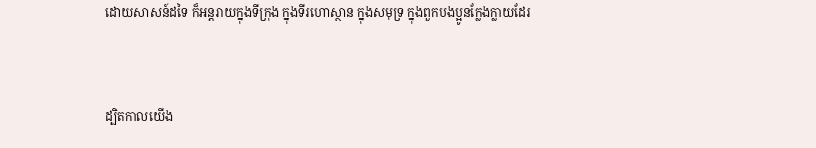ដោយសាសន៍ដទៃ ក៏អន្តរាយក្នុងទីក្រុង ក្នុងទីរហោ‌ស្ថាន ក្នុងសមុទ្រ ក្នុងពួកបងប្អូនក្លែង‌ក្លាយដែរ


ដ្បិតកាលយើង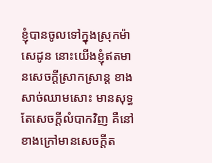ខ្ញុំបានចូលទៅក្នុងស្រុកម៉ាសេដូន នោះយើងខ្ញុំឥតមានសេចក្ដីស្រាក‌ស្រាន្ត ខាងសាច់ឈាមសោះ មានសុទ្ធតែសេចក្ដីលំបាកវិញ គឺនៅខាងក្រៅមានសេចក្ដីត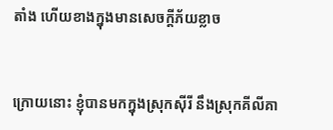តាំង ហើយខាងក្នុងមានសេចក្ដីភ័យខ្លាច


ក្រោយនោះ ខ្ញុំបានមកក្នុងស្រុកស៊ីរី នឹងស្រុកគីលីគា